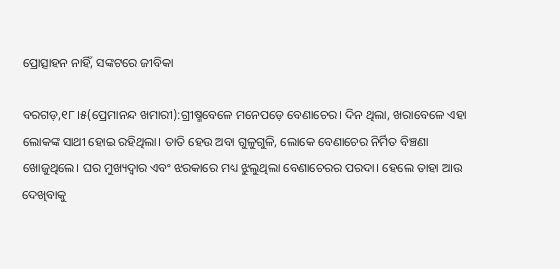ପ୍ରୋତ୍ସାହନ ନାହିଁ, ସଙ୍କଟରେ ଜୀବିକା

ବରଗଡ଼,୧୮।୫(ପ୍ରେମାନନ୍ଦ ଖମାରୀ):ଗ୍ରୀଷ୍ମବେଳେ ମନେପଡ଼େ ବେଣାଚେର। ଦିନ ଥିଲା, ଖରାବେଳେ ଏହା ଲୋକଙ୍କ ସାଥୀ ହୋଇ ରହିଥିଲା। ତାତି ହେଉ ଅବା ଗୁଳୁଗୁଳି, ଲୋକେ ବେଣାଚେର ନିର୍ମିତ ବିଞ୍ଚଣା ଖୋଜୁଥିଲେ। ଘର ମୁଖ୍ୟଦ୍ୱାର ଏବଂ ଝରକାରେ ମଧ୍ୟ ଝୁଲୁଥିଲା ବେଣାଚେରର ପରଦା। ହେଲେ ତାହା ଆଉ ଦେଖିବାକୁ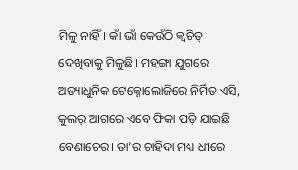ମିଳୁ ନାହିଁ। କାଁ ଭାଁ କେଉଁଠି କ୍ୱଚିତ୍‌ ଦେଖିବାକୁ ମିଳୁଛି। ମହଙ୍ଗା ଯୁଗରେ ଅତ୍ୟାଧୁନିକ ଟେକ୍ନୋଲୋଜିରେ ନିର୍ମିତ ଏସି, କୁଲର୍‌ ଆଗରେ ଏବେ ଫିକା ପଡ଼ି ଯାଇଛି ବେଣାଚେର। ତା’ର ଚାହିଦା ମଧ୍ୟ ଧୀରେ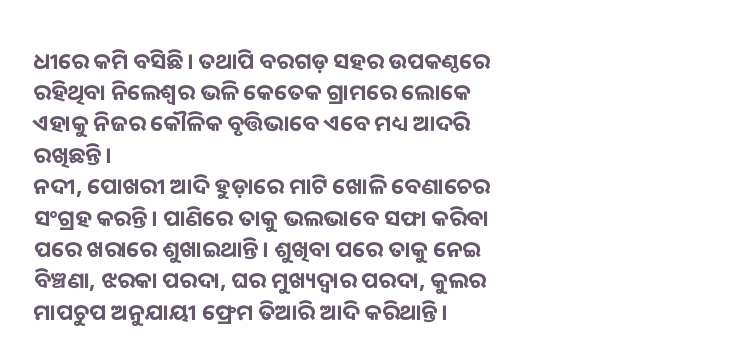ଧୀରେ କମି ବସିଛି। ତଥାପି ବରଗଡ଼ ସହର ଉପକଣ୍ଠରେ ରହିଥିବା ନିଲେଶ୍ୱର ଭଳି କେତେକ ଗ୍ରାମରେ ଲୋକେ ଏହାକୁ ନିଜର କୌଳିକ ବୃତ୍ତିଭାବେ ଏବେ ମଧ୍ୟ ଆଦରି ରଖିଛନ୍ତି।
ନଦୀ, ପୋଖରୀ ଆଦି ହୁଡ଼ାରେ ମାଟି ଖୋଳି ବେଣାଚେର ସଂଗ୍ରହ କରନ୍ତି। ପାଣିରେ ତାକୁ ଭଲଭାବେ ସଫା କରିବା ପରେ ଖରାରେ ଶୁଖାଇଥାନ୍ତି। ଶୁଖିବା ପରେ ତାକୁ ନେଇ ବିଞ୍ଚଣା, ଝରକା ପରଦା, ଘର ମୁଖ୍ୟଦ୍ୱାର ପରଦା, କୁଲର ମାପଚୁପ ଅନୁଯାୟୀ ଫ୍ରେମ ତିଆରି ଆଦି କରିଥାନ୍ତି।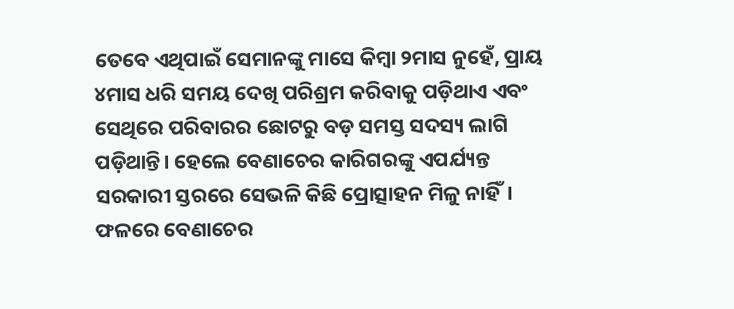ତେବେ ଏଥିପାଇଁ ସେମାନଙ୍କୁ ମାସେ କିମ୍ବା ୨ମାସ ନୁହେଁ, ପ୍ରାୟ ୪ମାସ ଧରି ସମୟ ଦେଖି ପରିଶ୍ରମ କରିବାକୁ ପଡ଼ିଥାଏ ଏବଂ ସେଥିରେ ପରିବାରର ଛୋଟରୁ ବଡ଼ ସମସ୍ତ ସଦସ୍ୟ ଲାଗି ପଡ଼ିଥାନ୍ତି। ହେଲେ ବେଣାଚେର କାରିଗରଙ୍କୁ ଏପର୍ଯ୍ୟନ୍ତ ସରକାରୀ ସ୍ତରରେ ସେଭଳି କିଛି ପ୍ରୋତ୍ସାହନ ମିଳୁ ନାହିଁ। ଫଳରେ ବେଣାଚେର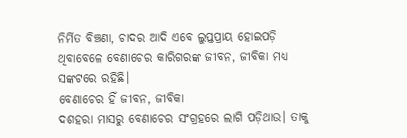ନିର୍ମିତ ବିଞ୍ଚଣା, ଚାଦର ଆଦି ଏବେ ଲୁପ୍ତପ୍ରାୟ ହୋଇପଡ଼ି ଥିବାବେଳେ ବେଣାଚେର କାରିଗରଙ୍କ ଜୀବନ, ଜୀବିକା ମଧ୍ୟ ସଙ୍କଟରେ ରହିଛି।
ବେଣାଚେର ହିଁ ଜୀବନ, ଜୀବିକା
ଦଶହରା ମାସରୁ ବେଣାଚେର ସଂଗ୍ରହରେ ଲାଗି ପଡ଼ିଥାଉ। ତାକୁ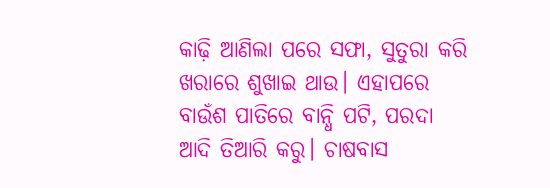କାଢ଼ି ଆଣିଲା ପରେ ସଫା, ସୁତୁରା କରି ଖରାରେ ଶୁଖାଇ ଥାଉ। ଏହାପରେ ବାଉଁଶ ପାତିରେ ବାନ୍ଧି ପଟି, ପରଦା ଆଦି ତିଆରି କରୁ। ଚାଷବାସ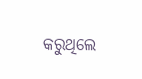କରୁଥିଲେ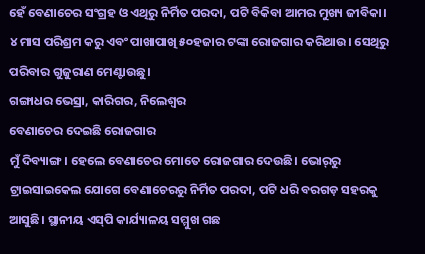ହେଁ ବେଣାଚେର ସଂଗ୍ରହ ଓ ଏଥିରୁ ନିର୍ମିତ ପରଦା, ପଟି ବିକିବା ଆମର ମୁଖ୍ୟ ଜୀବିକା। ୪ ମାସ ପରିଶ୍ରମ କରୁ ଏବଂ ପାଖାପାଖି ୫୦ହଜାର ଟଙ୍କା ରୋଜଗାର କରିଥାଉ। ସେଥିରୁ ପରିବାର ଗୁଜୁରାଣ ମେଣ୍ଟାଉଛୁ।
ଗଙ୍ଗାଧର ଭେସ୍ରା, କାରିଗର, ନିଲେଶ୍ୱର
ବେଣାଚେର ଦେଇଛି ରୋଜଗାର
ମୁଁ ଦିବ୍ୟାଙ୍ଗ। ହେଲେ ବେଣାଚେର ମୋତେ ରୋଜଗାର ଦେଉଛି। ଭୋର୍‌ରୁ ଟ୍ରାଇସାଇକେଲ ଯୋଗେ ବେଣାଚେରରୁ ନିର୍ମିତ ପରଦା, ପଟି ଧରି ବରଗଡ଼ ସହରକୁ ଆସୁଛି। ସ୍ଥାନୀୟ ଏସ୍‌ପି କାର୍ଯ୍ୟାଳୟ ସମ୍ମୁଖ ଗଛ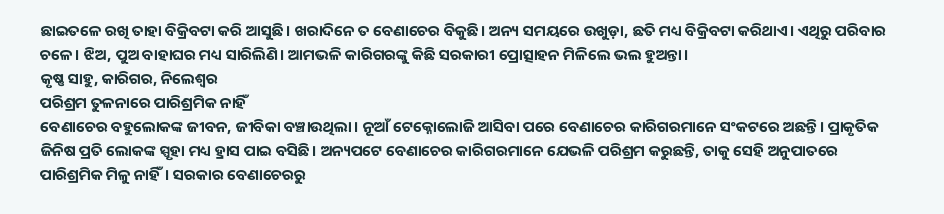ଛାଇତଳେ ରଖି ତାହା ବିକ୍ରିବଟା କରି ଆସୁଛି। ଖରାଦିନେ ତ ବେଣାଚେର ବିକୁଛି। ଅନ୍ୟ ସମୟରେ ଉଖୁଡ଼ା, ଛତି ମଧ୍ୟ ବିକ୍ରିବଟା କରିଥାଏ। ଏଥିରୁ ପରିବାର ଚଳେ। ଝିଅ, ପୁଅ ବାହାଘର ମଧ୍ୟ ସାରିଲିଣି। ଆମଭଳି କାରିଗରଙ୍କୁ କିଛି ସରକାରୀ ପ୍ରୋତ୍ସାହନ ମିଳିଲେ ଭଲ ହୁଅନ୍ତା।
କୃଷ୍ଣ ସାହୁ, କାରିଗର, ନିଲେଶ୍ୱର
ପରିଶ୍ରମ ତୁଳନାରେ ପାରିଶ୍ରମିକ ନାହିଁ
ବେଣାଚେର ବହୁଲୋକଙ୍କ ଜୀବନ, ଜୀବିକା ବଞ୍ଚାଉଥିଲା। ନୂଆଁ ଟେକ୍ନୋଲୋଜି ଆସିବା ପରେ ବେଣାଚେର କାରିଗରମାନେ ସଂକଟରେ ଅଛନ୍ତି। ପ୍ରାକୃତିକ ଜିନିଷ ପ୍ରତି ଲୋକଙ୍କ ସ୍ପୃହା ମଧ୍ୟ ହ୍ରାସ ପାଇ ବସିଛି। ଅନ୍ୟପଟେ ବେଣାଚେର କାରିଗରମାନେ ଯେଭଳି ପରିଶ୍ରମ କରୁଛନ୍ତି, ତାକୁ ସେହି ଅନୁପାତରେ ପାରିଶ୍ରମିକ ମିଳୁ ନାହିଁ। ସରକାର ବେଣାଚେରରୁ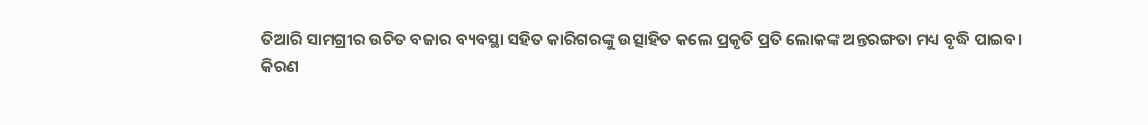ତିଆରି ସାମଗ୍ରୀର ଉଚିତ ବଜାର ବ୍ୟବସ୍ଥା ସହିତ କାରିଗରଙ୍କୁ ଉତ୍ସାହିତ କଲେ ପ୍ରକୃତି ପ୍ରତି ଲୋକଙ୍କ ଅନ୍ତରଙ୍ଗତା ମଧ୍ୟ ବୃଦ୍ଧି ପାଇବ।
କିରଣ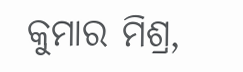କୁମାର ମିଶ୍ର,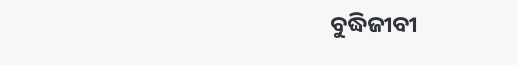ବୁଦ୍ଧିଜୀବୀ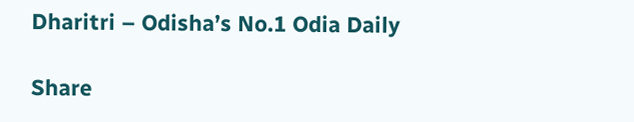Dharitri – Odisha’s No.1 Odia Daily

Share